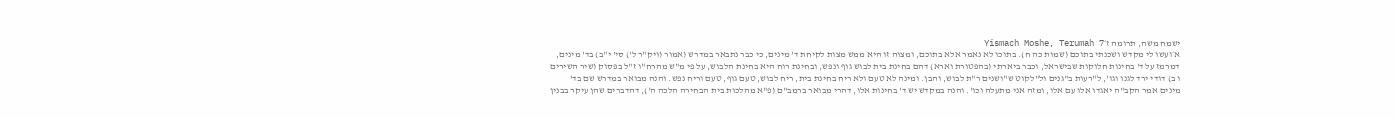ישמח משה, תרומה ז׳Yismach Moshe, Terumah 7
א׳ועשו לי מקדש ושכנתי בתוכם (שמות כה ח). בתוכו לא נאמר אלא בתוכם, ומצוה זו היא ממש מצות לקיחת ד' מינים, כי כבר נתבאר במדרש (אמור (ויק"ר ל') סי' י"ב) בד' מינים, דמרמז על ד' בחינות חלוקות שבישראל, וכבר ביארתי (בהפטורת וארא) דהם בחינת בית לבוש גוף ונפש, ובחינת רוח היא בחינת הלבוש, על פי מ"ש מהרח"ו ז"ל בפסוק (שיר השירים ו ב) דודי ירד לגנו וגו', ל"רעות ב"גנים ול"לקוט ש"ושנים ר"ת לבוש, והבן. ומינה לא טעם ולא ריח בחינת בית, ריח לבוש, טעם גוף, טעם וריח נפש. והנה מבואר במדרש שם בד' מינים אמר הקב"ה יאגדו אלו עם אלו, ומזה אני מתעלה וכו'. והנה במקדש יש ד' בחינות אלו, דהרי מבואר ברמב"ם (פ"א מהלכות בית הבחירה הלכה ה'), דהדברים שהן עיקר בבנין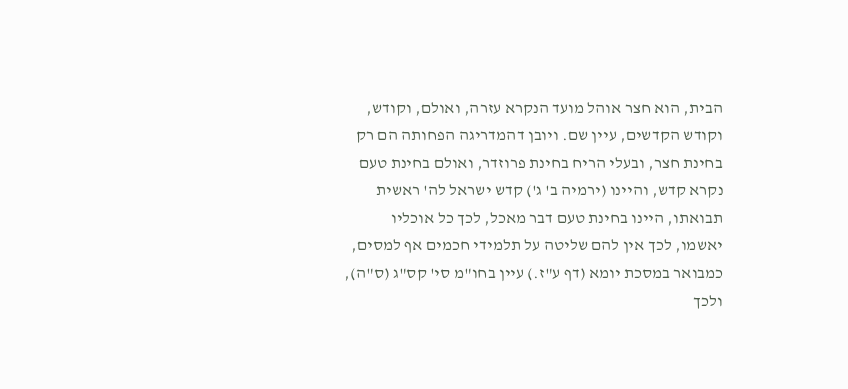הבית, הוא חצר אוהל מועד הנקרא עזרה, ואולם, וקודש, וקודש הקדשים, עיין שם. ויובן דהמדריגה הפחותה הם רק בחינת חצר, ובעלי הריח בחינת פרוזדר, ואולם בחינת טעם נקרא קדש, והיינו (ירמיה ב' ג') קדש ישראל לה' ראשית תבואתו, היינו בחינת טעם דבר מאכל, לכך כל אוכליו יאשמו, לכך אין להם שליטה על תלמידי חכמים אף למסים, כמבואר במסכת יומא (דף ע"ז.) עיין בחו"מ סי' קס"ג (ס"ה), ולכך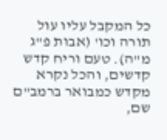כל המקבל עליו עול תורה וכו' (אבות פ"ג מ"ה). טעם וריח קדש קדשים, והכל נקרא מקדש כמבואר ברמב"ם שם,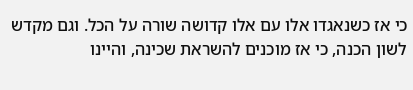כי אז כשנאגדו אלו עם אלו קדושה שורה על הכל. וגם מקדש לשון הכנה, כי אז מוכנים להשראת שכינה, והיינו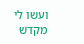ועשו לי מקדש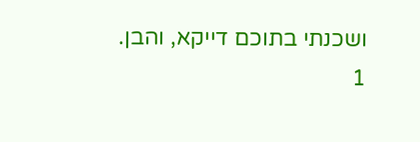ושכנתי בתוכם דייקא, והבן.
1